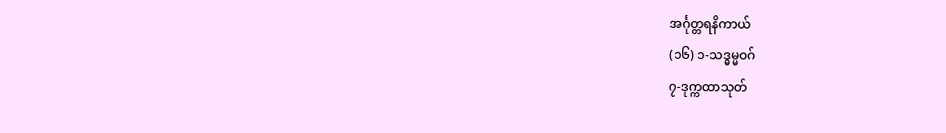အင်္ဂုတ္တရနိကာယ်
(၁၆) ၁-သဒ္ဓမ္မဝဂ်
၇-ဒုက္ကထာသုတ်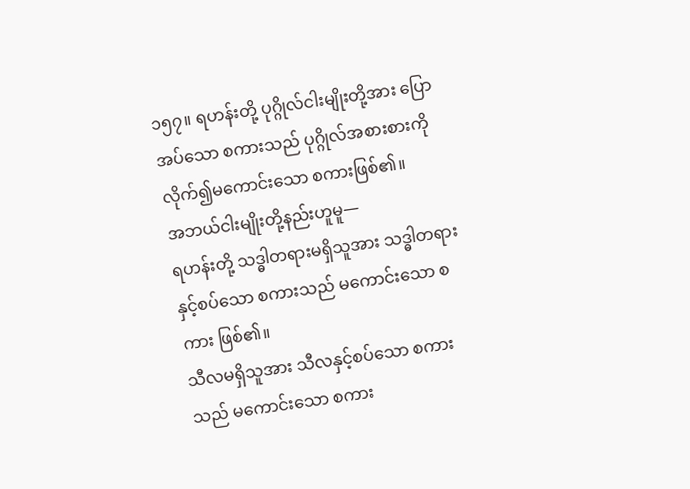၁၅၇။ ရဟန်းတို့ ပုဂ္ဂိုလ်ငါးမျိုးတို့အား ပြောအပ်သော စကားသည် ပုဂ္ဂိုလ်အစားစားကို လိုက်၍မကောင်းသော စကားဖြစ်၏။
အဘယ်ငါးမျိုးတို့နည်းဟူမူ—
ရဟန်းတို့ သဒ္ဓါတရားမရှိသူအား သဒ္ဓါတရားနှင့်စပ်သော စကားသည် မကောင်းသော စကား ဖြစ်၏။
သီလမရှိသူအား သီလနှင့်စပ်သော စကားသည် မကောင်းသော စကား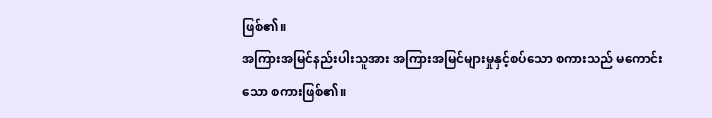ဖြစ်၏။
အကြားအမြင်နည်းပါးသူအား အကြားအမြင်များမှုနှင့်စပ်သော စကားသည် မကောင်းသော စကားဖြစ်၏။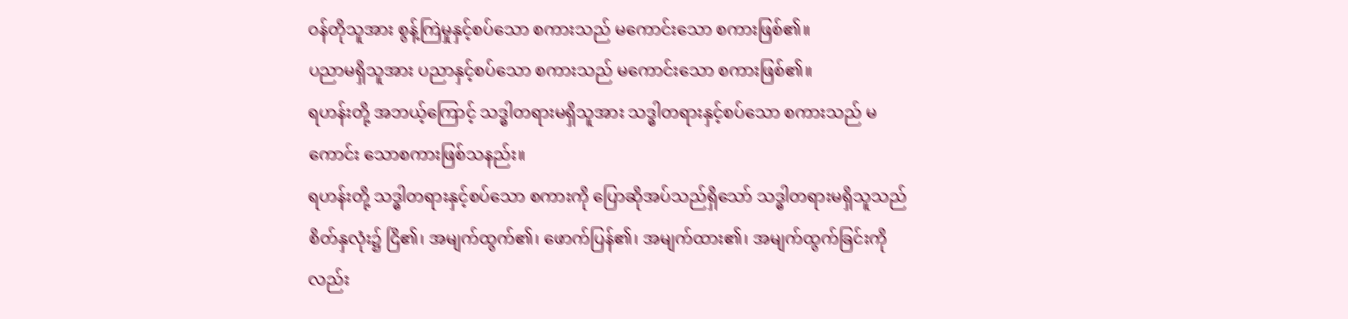ဝန်တိုသူအား စွန့်ကြဲမှုနှင့်စပ်သော စကားသည် မကောင်းသော စကားဖြစ်၏။
ပညာမရှိသူအား ပညာနှင့်စပ်သော စကားသည် မကောင်းသော စကားဖြစ်၏။
ရဟန်းတို့ အဘယ့်ကြောင့် သဒ္ဓါတရားမရှိသူအား သဒ္ဓါတရားနှင့်စပ်သော စကားသည် မကောင်း သောစကားဖြစ်သနည်း။
ရဟန်းတို့ သဒ္ဓါတရားနှင့်စပ်သော စကားကို ပြောဆိုအပ်သည်ရှိသော် သဒ္ဓါတရားမရှိသူသည် စိတ်နှလုံး၌ ငြိ၏၊ အမျက်ထွက်၏၊ ဖောက်ပြန်၏၊ အမျက်ထား၏၊ အမျက်ထွက်ခြင်းကိုလည်း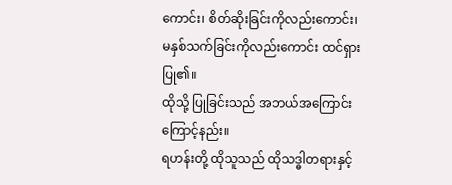ကောင်း၊ စိတ်ဆိုးခြင်းကိုလည်းကောင်း၊ မနှစ်သက်ခြင်းကိုလည်းကောင်း ထင်ရှားပြု၏။
ထိုသို့ ပြုခြင်းသည် အဘယ်အကြောင်းကြောင့်နည်း။
ရဟန်းတို့ ထိုသူသည် ထိုသဒ္ဓါတရားနှင့်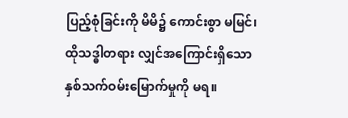ပြည့်စုံခြင်းကို မိမိ၌ ကောင်းစွာ မမြင်၊ ထိုသဒ္ဓါတရား လျှင်အကြောင်းရှိသော နှစ်သက်ဝမ်းမြောက်မှုကို မရ။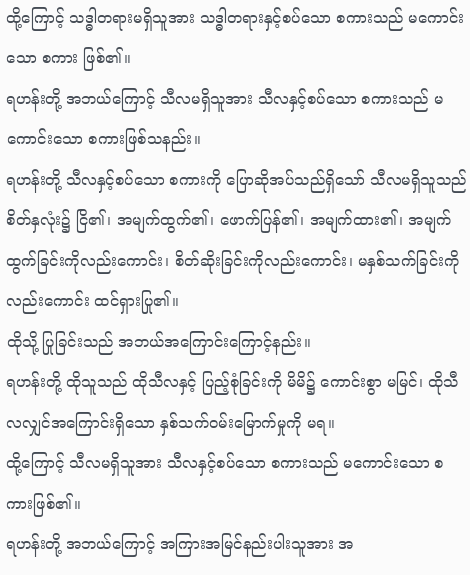ထို့ကြောင့် သဒ္ဓါတရားမရှိသူအား သဒ္ဓါတရားနှင့်စပ်သော စကားသည် မကောင်းသော စကား ဖြစ်၏။
ရဟန်းတို့ အဘယ်ကြောင့် သီလမရှိသူအား သီလနှင့်စပ်သော စကားသည် မကောင်းသော စကားဖြစ်သနည်း။
ရဟန်းတို့ သီလနှင့်စပ်သော စကားကို ပြောဆိုအပ်သည်ရှိသော် သီလမရှိသူသည် စိတ်နှလုံး၌ ငြိ၏၊ အမျက်ထွက်၏၊ ဖောက်ပြန်၏၊ အမျက်ထား၏၊ အမျက်ထွက်ခြင်းကိုလည်းကောင်း၊ စိတ်ဆိုးခြင်းကိုလည်းကောင်း၊ မနှစ်သက်ခြင်းကိုလည်းကောင်း ထင်ရှားပြု၏။
ထိုသို့ ပြုခြင်းသည် အဘယ်အကြောင်းကြောင့်နည်း။
ရဟန်းတို့ ထိုသူသည် ထိုသီလနှင့် ပြည့်စုံခြင်းကို မိမိ၌ ကောင်းစွာ မမြင်၊ ထိုသီလလျှင်အကြောင်းရှိသော နှစ်သက်ဝမ်းမြောက်မှုကို မရ။
ထို့ကြောင့် သီလမရှိသူအား သီလနှင့်စပ်သော စကားသည် မကောင်းသော စကားဖြစ်၏။
ရဟန်းတို့ အဘယ်ကြောင့် အကြားအမြင်နည်းပါးသူအား အ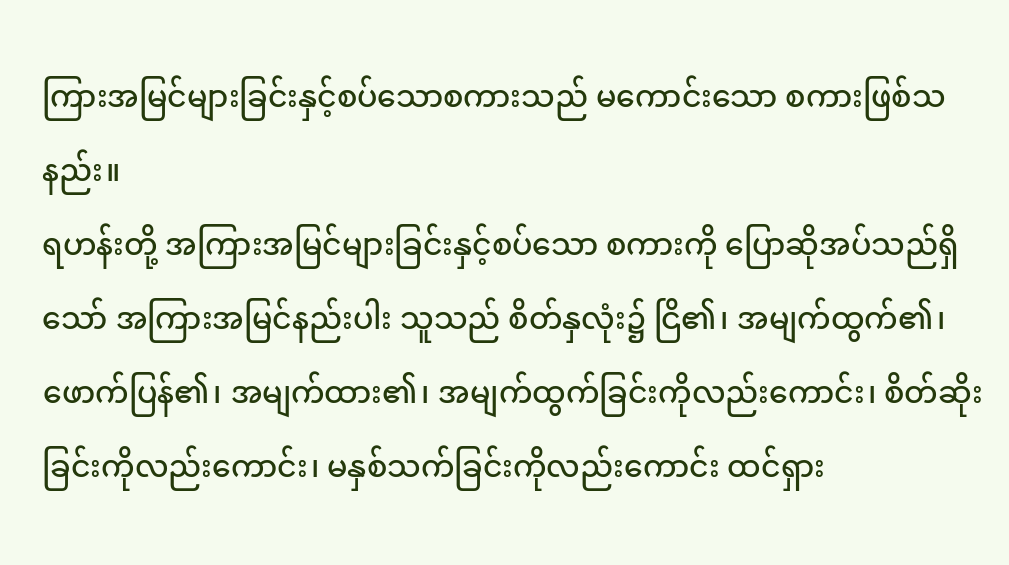ကြားအမြင်များခြင်းနှင့်စပ်သောစကားသည် မကောင်းသော စကားဖြစ်သနည်း။
ရဟန်းတို့ အကြားအမြင်များခြင်းနှင့်စပ်သော စကားကို ပြောဆိုအပ်သည်ရှိသော် အကြားအမြင်နည်းပါး သူသည် စိတ်နှလုံး၌ ငြိ၏၊ အမျက်ထွက်၏၊ ဖောက်ပြန်၏၊ အမျက်ထား၏၊ အမျက်ထွက်ခြင်းကိုလည်းကောင်း၊ စိတ်ဆိုးခြင်းကိုလည်းကောင်း၊ မနှစ်သက်ခြင်းကိုလည်းကောင်း ထင်ရှား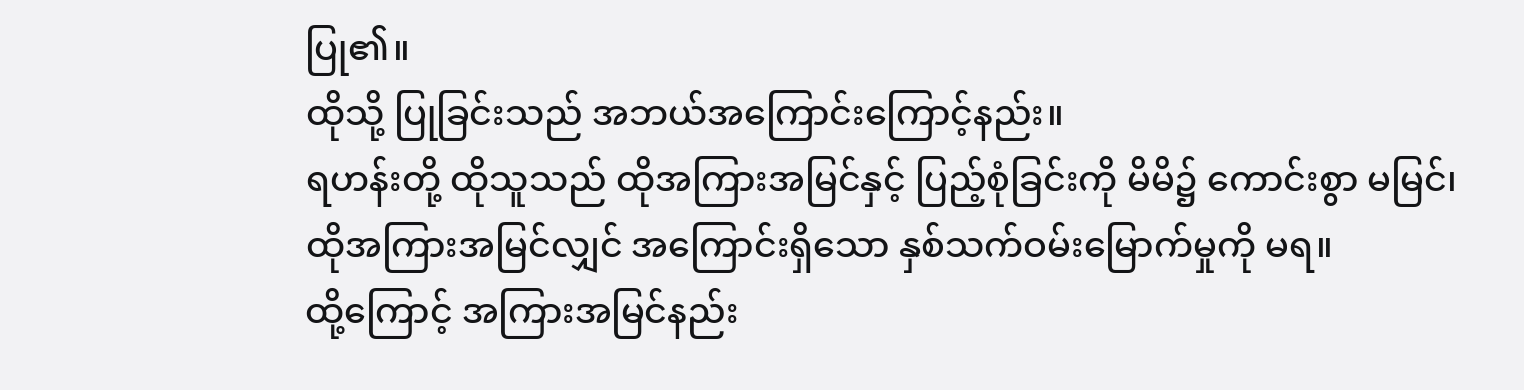ပြု၏။
ထိုသို့ ပြုခြင်းသည် အဘယ်အကြောင်းကြောင့်နည်း။
ရဟန်းတို့ ထိုသူသည် ထိုအကြားအမြင်နှင့် ပြည့်စုံခြင်းကို မိမိ၌ ကောင်းစွာ မမြင်၊ ထိုအကြားအမြင်လျှင် အကြောင်းရှိသော နှစ်သက်ဝမ်းမြောက်မှုကို မရ။
ထို့ကြောင့် အကြားအမြင်နည်း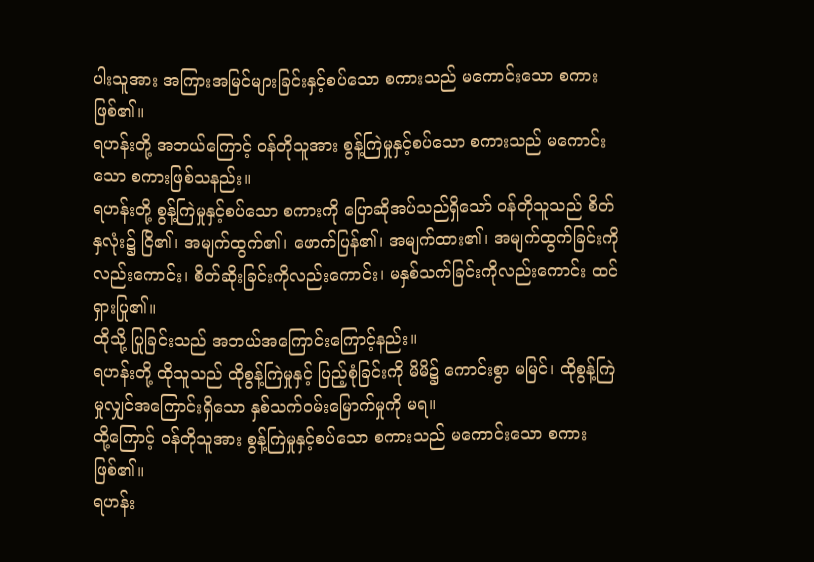ပါးသူအား အကြားအမြင်များခြင်းနှင့်စပ်သော စကားသည် မကောင်းသော စကားဖြစ်၏။
ရဟန်းတို့ အဘယ်ကြောင့် ဝန်တိုသူအား စွန့်ကြဲမှုနှင့်စပ်သော စကားသည် မကောင်းသော စကားဖြစ်သနည်း။
ရဟန်းတို့ စွန့်ကြဲမှုနှင့်စပ်သော စကားကို ပြောဆိုအပ်သည်ရှိသော် ဝန်တိုသူသည် စိတ်နှလုံး၌ ငြိ၏၊ အမျက်ထွက်၏၊ ဖောက်ပြန်၏၊ အမျက်ထား၏၊ အမျက်ထွက်ခြင်းကိုလည်းကောင်း၊ စိတ်ဆိုးခြင်းကိုလည်းကောင်း၊ မနှစ်သက်ခြင်းကိုလည်းကောင်း ထင်ရှားပြု၏။
ထိုသို့ ပြုခြင်းသည် အဘယ်အကြောင်းကြောင့်နည်း။
ရဟန်းတို့ ထိုသူသည် ထိုစွန့်ကြဲမှုနှင့် ပြည့်စုံခြင်းကို မိမိ၌ ကောင်းစွာ မမြင်၊ ထိုစွန့်ကြဲမှုလျှင်အကြောင်းရှိသော နှစ်သက်ဝမ်းမြောက်မှုကို မရ။
ထို့ကြောင့် ဝန်တိုသူအား စွန့်ကြဲမှုနှင့်စပ်သော စကားသည် မကောင်းသော စကားဖြစ်၏။
ရဟန်း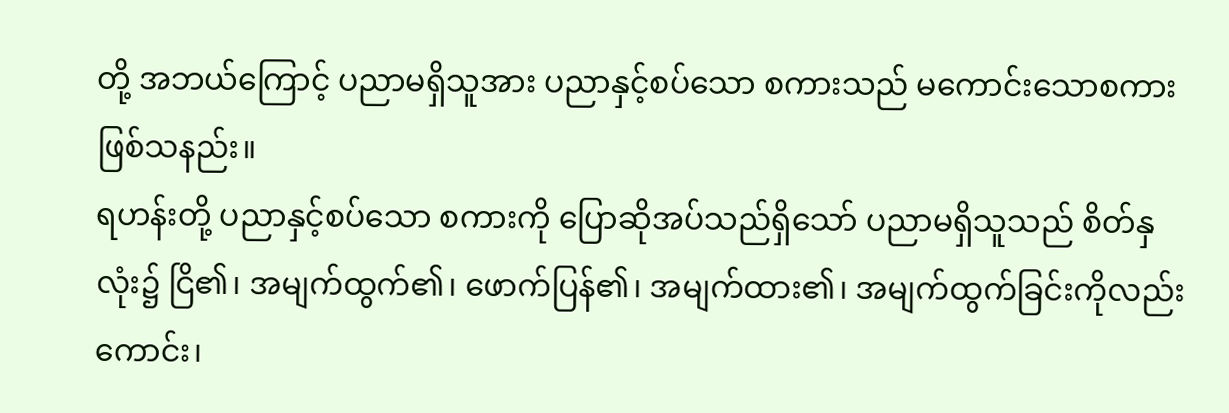တို့ အဘယ်ကြောင့် ပညာမရှိသူအား ပညာနှင့်စပ်သော စကားသည် မကောင်းသောစကားဖြစ်သနည်း။
ရဟန်းတို့ ပညာနှင့်စပ်သော စကားကို ပြောဆိုအပ်သည်ရှိသော် ပညာမရှိသူသည် စိတ်နှလုံး၌ ငြိ၏၊ အမျက်ထွက်၏၊ ဖောက်ပြန်၏၊ အမျက်ထား၏၊ အမျက်ထွက်ခြင်းကိုလည်းကောင်း၊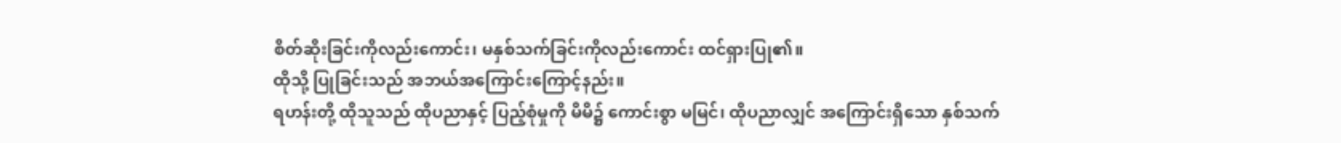စိတ်ဆိုးခြင်းကိုလည်းကောင်း၊ မနှစ်သက်ခြင်းကိုလည်းကောင်း ထင်ရှားပြု၏။
ထိုသို့ ပြုခြင်းသည် အဘယ်အကြောင်းကြောင့်နည်း။
ရဟန်းတို့ ထိုသူသည် ထိုပညာနှင့် ပြည့်စုံမှုကို မိမိ၌ ကောင်းစွာ မမြင်၊ ထိုပညာလျှင် အကြောင်းရှိသော နှစ်သက်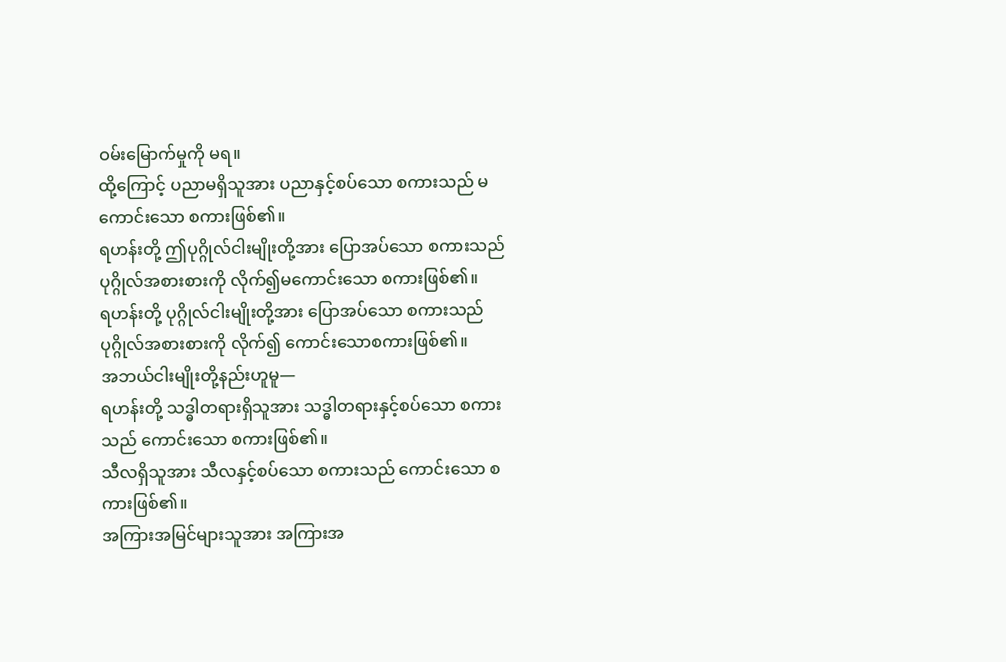ဝမ်းမြောက်မှုကို မရ။
ထို့ကြောင့် ပညာမရှိသူအား ပညာနှင့်စပ်သော စကားသည် မကောင်းသော စကားဖြစ်၏။
ရဟန်းတို့ ဤပုဂ္ဂိုလ်ငါးမျိုးတို့အား ပြောအပ်သော စကားသည် ပုဂ္ဂိုလ်အစားစားကို လိုက်၍မကောင်းသော စကားဖြစ်၏။
ရဟန်းတို့ ပုဂ္ဂိုလ်ငါးမျိုးတို့အား ပြောအပ်သော စကားသည် ပုဂ္ဂိုလ်အစားစားကို လိုက်၍ ကောင်းသောစကားဖြစ်၏။
အဘယ်ငါးမျိုးတို့နည်းဟူမူ—
ရဟန်းတို့ သဒ္ဓါတရားရှိသူအား သဒ္ဓါတရားနှင့်စပ်သော စကားသည် ကောင်းသော စကားဖြစ်၏။
သီလရှိသူအား သီလနှင့်စပ်သော စကားသည် ကောင်းသော စကားဖြစ်၏။
အကြားအမြင်များသူအား အကြားအ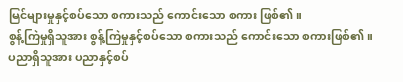မြင်များမှုနှင့်စပ်သော စကားသည် ကောင်းသော စကား ဖြစ်၏။
စွန့်ကြဲမှုရှိသူအား စွန့်ကြဲမှုနှင့်စပ်သော စကားသည် ကောင်းသော စကားဖြစ်၏။
ပညာရှိသူအား ပညာနှင့်စပ်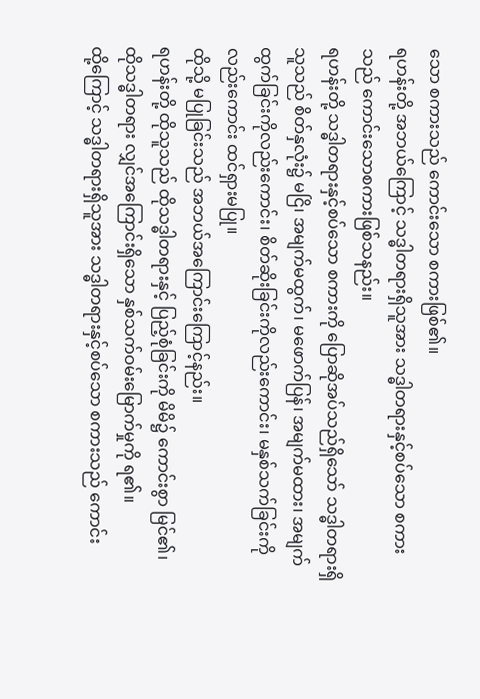သော စကားသည် ကောင်းသော စကားဖြစ်၏။
ရဟန်းတို့ အဘယ်ကြောင့် သဒ္ဓါတရားရှိသူအား သဒ္ဓါတရားနှင့်စပ်သော စကားသည် ကောင်းသောစကားဖြစ်သနည်း။
ရဟန်းတို့ သဒ္ဓါတရားနှင့်စပ်သော စကားကို ပြောဆိုအပ်သည်ရှိသော် သဒ္ဓါတရားရှိသူသည် စိတ်နှလုံး၌ မငြိ၊ အမျက်မထွက်၊ မဖောက်ပြန်၊ အမျက်မထား၊ အမျက်ထွက်ခြင်းကိုလည်းကောင်း၊ စိတ်ဆိုးခြင်းကိုလည်းကောင်း၊ မနှစ်သက်ခြင်းကိုလည်းကောင်း ထင်ရှားမပြု။
ထိုသို့ မပြုခြင်းသည် အဘယ်အကြောင်းကြောင့်နည်း။
ရဟန်းတို့ ထိုသူသည် ထိုသဒ္ဓါတရားနှင့် ပြည့်စုံခြင်းကို မိမိ၌ ကောင်းစွာ မြင်၏၊ ထိုသဒ္ဓါတရား လျှင်အကြောင်းရှိသော နှစ်သက်ဝမ်းမြောက်မှုကို ရ၏။
ထို့ကြောင့် သဒ္ဓါတရားရှိသူအား သဒ္ဓါတရားနှင့်စပ်သော စကားသည် ကောင်း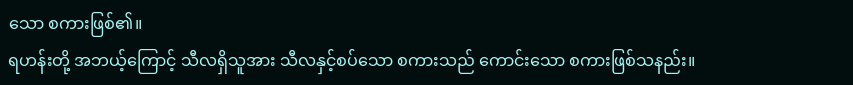သော စကားဖြစ်၏။
ရဟန်းတို့ အဘယ့်ကြောင့် သီလရှိသူအား သီလနှင့်စပ်သော စကားသည် ကောင်းသော စကားဖြစ်သနည်း။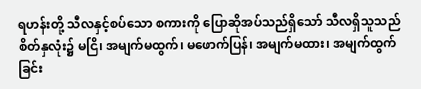ရဟန်းတို့ သီလနှင့်စပ်သော စကားကို ပြောဆိုအပ်သည်ရှိသော် သီလရှိသူသည် စိတ်နှလုံး၌ မငြိ၊ အမျက်မထွက်၊ မဖောက်ပြန်၊ အမျက်မထား၊ အမျက်ထွက်ခြင်း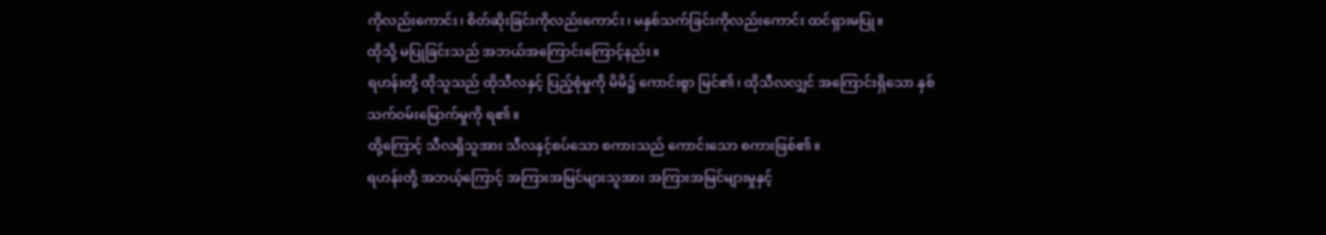ကိုလည်းကောင်း၊ စိတ်ဆိုးခြင်းကိုလည်းကောင်း၊ မနှစ်သက်ခြင်းကိုလည်းကောင်း ထင်ရှားမပြု။
ထိုသို့ မပြုခြင်းသည် အဘယ်အကြောင်းကြောင့်နည်း။
ရဟန်းတို့ ထိုသူသည် ထိုသီလနှင့် ပြည့်စုံမှုကို မိမိ၌ ကောင်းစွာ မြင်၏၊ ထိုသီလလျှင် အကြောင်းရှိသော နှစ်သက်ဝမ်းမြောက်မှုကို ရ၏။
ထို့ကြောင့် သီလရှိသူအား သီလနှင့်စပ်သော စကားသည် ကောင်းသော စကားဖြစ်၏။
ရဟန်းတို့ အဘယ့်ကြောင့် အကြားအမြင်များသူအား အကြားအမြင်များမှုနှင့်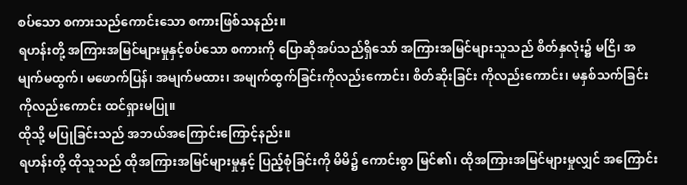စပ်သော စကားသည်ကောင်းသော စကားဖြစ်သနည်း။
ရဟန်းတို့ အကြားအမြင်များမှုနှင့်စပ်သော စကားကို ပြောဆိုအပ်သည်ရှိသော် အကြားအမြင်များသူသည် စိတ်နှလုံး၌ မငြိ၊ အမျက်မထွက်၊ မဖောက်ပြန်၊ အမျက်မထား၊ အမျက်ထွက်ခြင်းကိုလည်းကောင်း၊ စိတ်ဆိုးခြင်း ကိုလည်းကောင်း၊ မနှစ်သက်ခြင်းကိုလည်းကောင်း ထင်ရှားမပြု။
ထိုသို့ မပြုခြင်းသည် အဘယ်အကြောင်းကြောင့်နည်း။
ရဟန်းတို့ ထိုသူသည် ထိုအကြားအမြင်များမှုနှင့် ပြည့်စုံခြင်းကို မိမိ၌ ကောင်းစွာ မြင်၏၊ ထိုအကြားအမြင်များမှုလျှင် အကြောင်း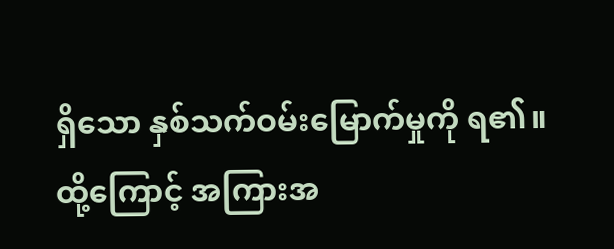ရှိသော နှစ်သက်ဝမ်းမြောက်မှုကို ရ၏။
ထို့ကြောင့် အကြားအ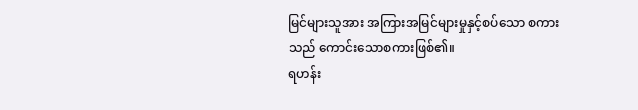မြင်များသူအား အကြားအမြင်များမှုနှင့်စပ်သော စကားသည် ကောင်းသောစကားဖြစ်၏။
ရဟန်း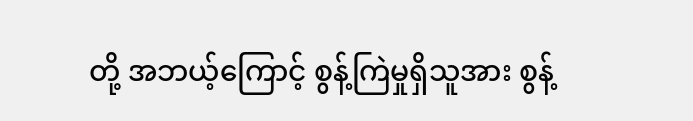တို့ အဘယ့်ကြောင့် စွန့်ကြဲမှုရှိသူအား စွန့်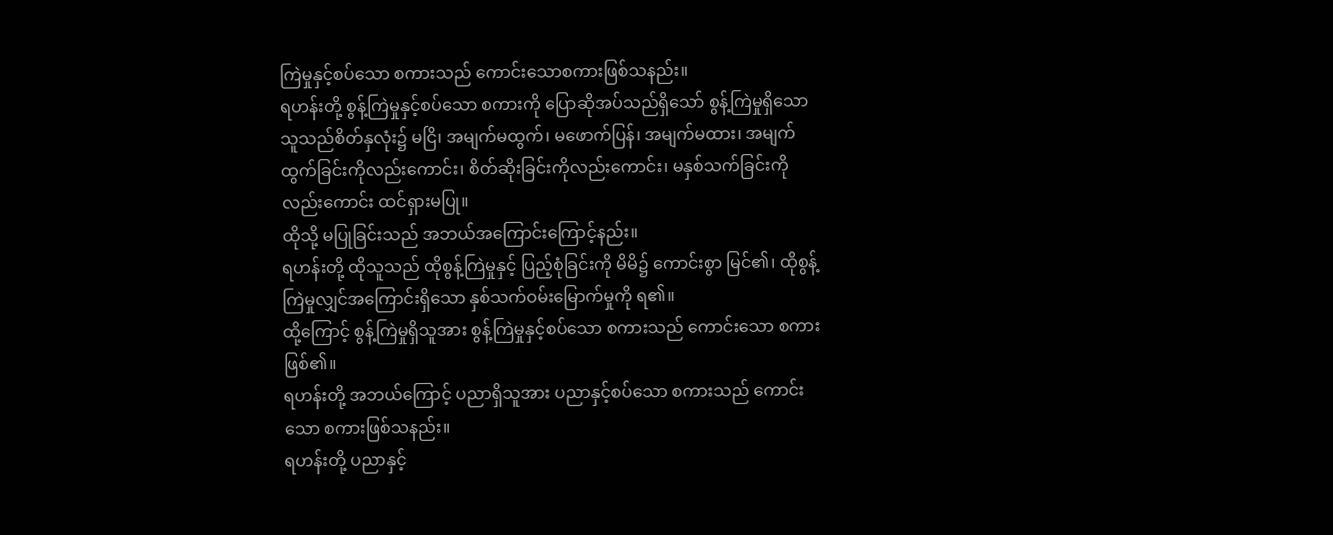ကြဲမှုနှင့်စပ်သော စကားသည် ကောင်းသောစကားဖြစ်သနည်း။
ရဟန်းတို့ စွန့်ကြဲမှုနှင့်စပ်သော စကားကို ပြောဆိုအပ်သည်ရှိသော် စွန့်ကြဲမှုရှိသော သူသည်စိတ်နှလုံး၌ မငြိ၊ အမျက်မထွက်၊ မဖောက်ပြန်၊ အမျက်မထား၊ အမျက်ထွက်ခြင်းကိုလည်းကောင်း၊ စိတ်ဆိုးခြင်းကိုလည်းကောင်း၊ မနှစ်သက်ခြင်းကိုလည်းကောင်း ထင်ရှားမပြု။
ထိုသို့ မပြုခြင်းသည် အဘယ်အကြောင်းကြောင့်နည်း။
ရဟန်းတို့ ထိုသူသည် ထိုစွန့်ကြဲမှုနှင့် ပြည့်စုံခြင်းကို မိမိ၌ ကောင်းစွာ မြင်၏၊ ထိုစွန့်ကြဲမှုလျှင်အကြောင်းရှိသော နှစ်သက်ဝမ်းမြောက်မှုကို ရ၏။
ထို့ကြောင့် စွန့်ကြဲမှုရှိသူအား စွန့်ကြဲမှုနှင့်စပ်သော စကားသည် ကောင်းသော စကားဖြစ်၏။
ရဟန်းတို့ အဘယ်ကြောင့် ပညာရှိသူအား ပညာနှင့်စပ်သော စကားသည် ကောင်းသော စကားဖြစ်သနည်း။
ရဟန်းတို့ ပညာနှင့်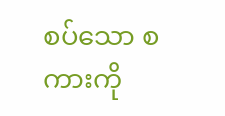စပ်သော စကားကို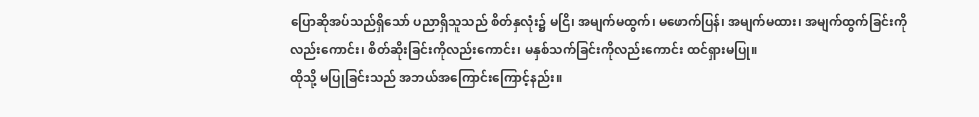ပြောဆိုအပ်သည်ရှိသော် ပညာရှိသူသည် စိတ်နှလုံး၌ မငြိ၊ အမျက်မထွက်၊ မဖောက်ပြန်၊ အမျက်မထား၊ အမျက်ထွက်ခြင်းကိုလည်းကောင်း၊ စိတ်ဆိုးခြင်းကိုလည်းကောင်း၊ မနှစ်သက်ခြင်းကိုလည်းကောင်း ထင်ရှားမပြု။
ထိုသို့ မပြုခြင်းသည် အဘယ်အကြောင်းကြောင့်နည်း။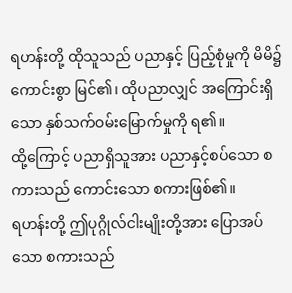ရဟန်းတို့ ထိုသူသည် ပညာနှင့် ပြည့်စုံမှုကို မိမိ၌ ကောင်းစွာ မြင်၏၊ ထိုပညာလျှင် အကြောင်းရှိသော နှစ်သက်ဝမ်းမြောက်မှုကို ရ၏။
ထို့ကြောင့် ပညာရှိသူအား ပညာနှင့်စပ်သော စကားသည် ကောင်းသော စကားဖြစ်၏။
ရဟန်းတို့ ဤပုဂ္ဂိုလ်ငါးမျိုးတို့အား ပြောအပ်သော စကားသည်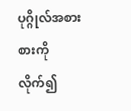ပုဂ္ဂိုလ်အစားစားကို လိုက်၍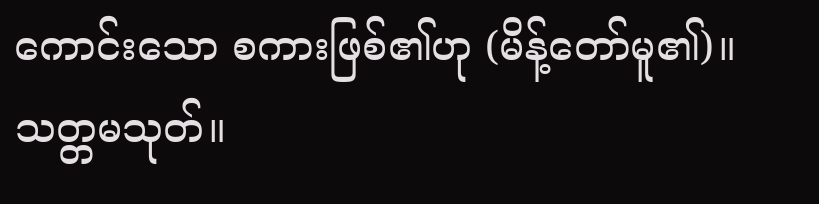ကောင်းသော စကားဖြစ်၏ဟု (မိန့်တော်မူ၏)။
သတ္တမသုတ်။